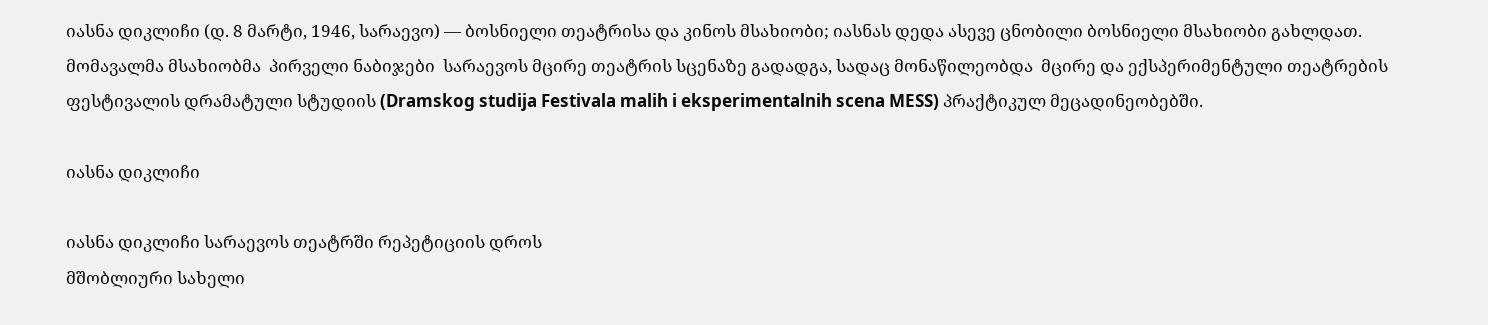იასნა დიკლიჩი (დ. 8 მარტი, 1946, სარაევო) — ბოსნიელი თეატრისა და კინოს მსახიობი; იასნას დედა ასევე ცნობილი ბოსნიელი მსახიობი გახლდათ. მომავალმა მსახიობმა  პირველი ნაბიჯები  სარაევოს მცირე თეატრის სცენაზე გადადგა, სადაც მონაწილეობდა  მცირე და ექსპერიმენტული თეატრების ფესტივალის დრამატული სტუდიის (Dramskog studija Festivala malih i eksperimentalnih scena MESS) პრაქტიკულ მეცადინეობებში.

იასნა დიკლიჩი

იასნა დიკლიჩი სარაევოს თეატრში რეპეტიციის დროს
მშობლიური სახელი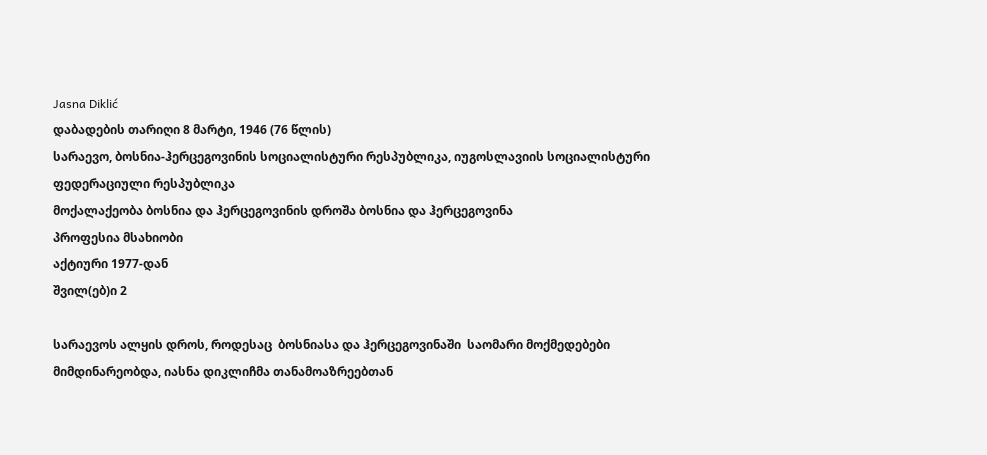Jasna Diklić
დაბადების თარიღი 8 მარტი, 1946 (76 წლის)
სარაევო, ბოსნია-ჰერცეგოვინის სოციალისტური რესპუბლიკა, იუგოსლავიის სოციალისტური ფედერაციული რესპუბლიკა
მოქალაქეობა ბოსნია და ჰერცეგოვინის დროშა ბოსნია და ჰერცეგოვინა
პროფესია მსახიობი
აქტიური 1977-დან
შვილ(ებ)ი 2

სარაევოს ალყის დროს, როდესაც  ბოსნიასა და ჰერცეგოვინაში  საომარი მოქმედებები მიმდინარეობდა, იასნა დიკლიჩმა თანამოაზრეებთან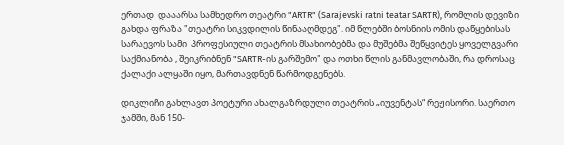ერთად  დააარსა სამხედრო თეატრი "ARTR" (Sarajevski ratni teatar SARTR), რომლის დევიზი გახდა ფრაზა "თეატრი სიკვდილის წინააღმდეგ". იმ წლებში ბოსნიის ომის დაწყებისას  სარაევოს სამი  პროფესიული თეატრის მსახიობებმა და მუშებმა შეწყვიტეს ყოველგვარი საქმიანობა , შეიკრიბნენ "SARTR-ის გარშემო" და ოთხი წლის განმავლობაში, რა დროსაც ქალაქი ალყაში იყო, მართავდნენ წარმოდგენებს.

დიკლიჩი გახლავთ პოეტური ახალგაზრდული თეატრის „იუვენტას“ რეჟისორი. საერთო ჯამში, მან 150-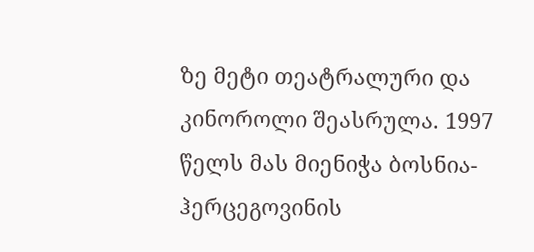ზე მეტი თეატრალური და კინოროლი შეასრულა. 1997 წელს მას მიენიჭა ბოსნია-ჰერცეგოვინის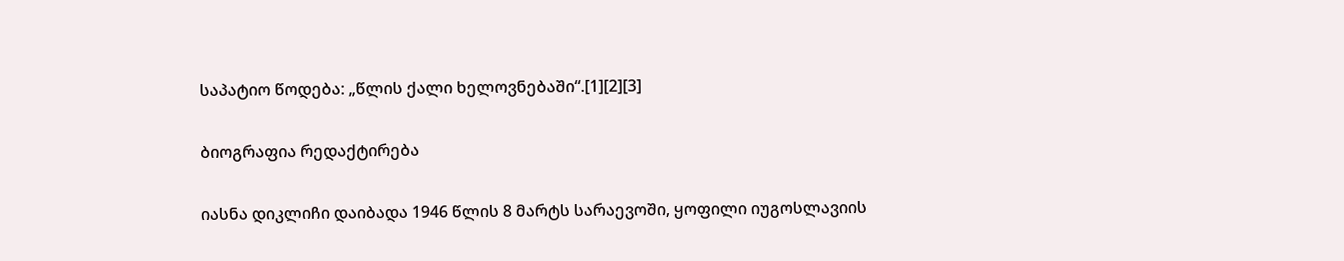საპატიო წოდება: „წლის ქალი ხელოვნებაში“.[1][2][3]

ბიოგრაფია რედაქტირება

იასნა დიკლიჩი დაიბადა 1946 წლის 8 მარტს სარაევოში, ყოფილი იუგოსლავიის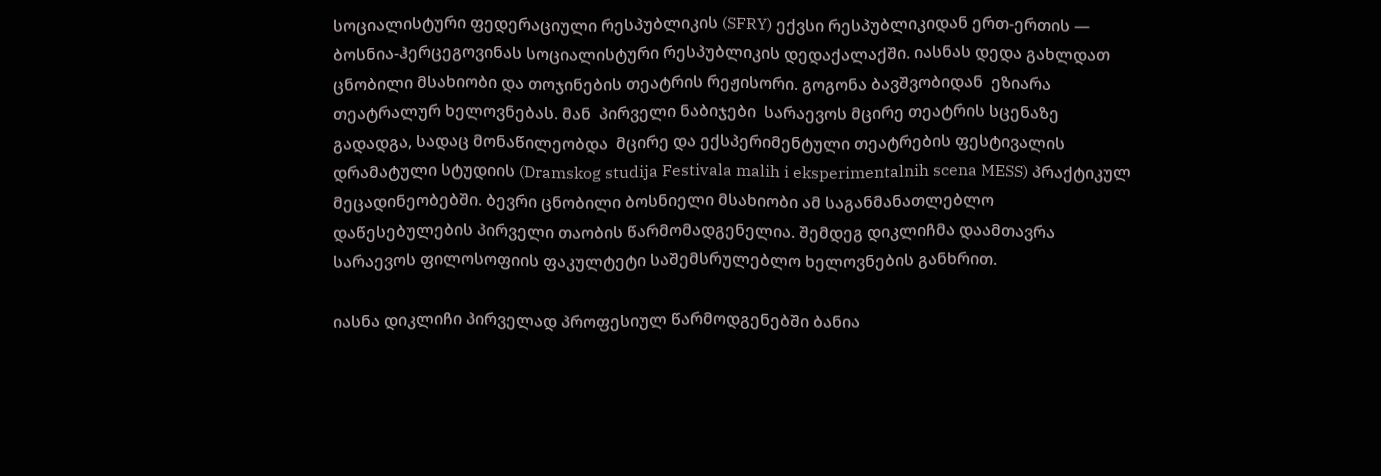სოციალისტური ფედერაციული რესპუბლიკის (SFRY) ექვსი რესპუბლიკიდან ერთ-ერთის — ბოსნია-ჰერცეგოვინას სოციალისტური რესპუბლიკის დედაქალაქში. იასნას დედა გახლდათ  ცნობილი მსახიობი და თოჯინების თეატრის რეჟისორი. გოგონა ბავშვობიდან  ეზიარა თეატრალურ ხელოვნებას. მან  პირველი ნაბიჯები  სარაევოს მცირე თეატრის სცენაზე გადადგა, სადაც მონაწილეობდა  მცირე და ექსპერიმენტული თეატრების ფესტივალის დრამატული სტუდიის (Dramskog studija Festivala malih i eksperimentalnih scena MESS) პრაქტიკულ მეცადინეობებში. ბევრი ცნობილი ბოსნიელი მსახიობი ამ საგანმანათლებლო დაწესებულების პირველი თაობის წარმომადგენელია. შემდეგ დიკლიჩმა დაამთავრა სარაევოს ფილოსოფიის ფაკულტეტი საშემსრულებლო ხელოვნების განხრით.

იასნა დიკლიჩი პირველად პროფესიულ წარმოდგენებში ბანია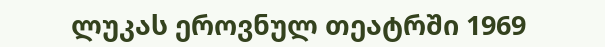ლუკას ეროვნულ თეატრში 1969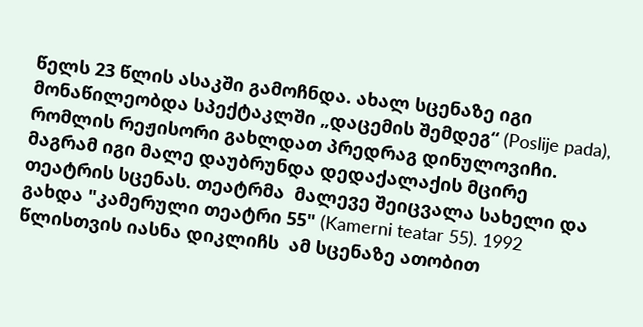წელს 23 წლის ასაკში გამოჩნდა. ახალ სცენაზე იგი მონაწილეობდა სპექტაკლში „დაცემის შემდეგ“ (Poslije pada), რომლის რეჟისორი გახლდათ პრედრაგ დინულოვიჩი. მაგრამ იგი მალე დაუბრუნდა დედაქალაქის მცირე თეატრის სცენას. თეატრმა  მალევე შეიცვალა სახელი და გახდა "კამერული თეატრი 55" (Kamerni teatar 55). 1992 წლისთვის იასნა დიკლიჩს  ამ სცენაზე ათობით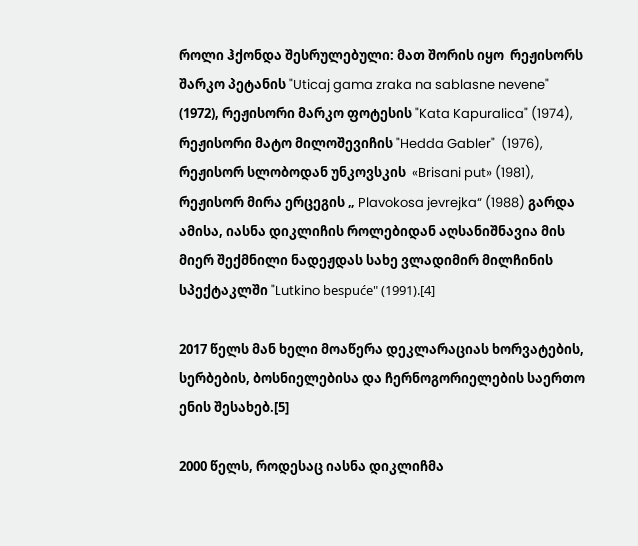როლი ჰქონდა შესრულებული: მათ შორის იყო  რეჟისორს შარკო პეტანის "Uticaj gama zraka na sablasne nevene" (1972), რეჟისორი მარკო ფოტესის "Kata Kapuralica" (1974), რეჟისორი მატო მილოშევიჩის "Hedda Gabler"  (1976),  რეჟისორ სლობოდან უნკოვსკის  «Brisani put» (1981), რეჟისორ მირა ერცეგის „ Plavokosa jevrejka“ (1988) გარდა ამისა, იასნა დიკლიჩის როლებიდან აღსანიშნავია მის მიერ შექმნილი ნადეჟდას სახე ვლადიმირ მილჩინის სპექტაკლში "Lutkino bespuće" (1991).[4]

2017 წელს მან ხელი მოაწერა დეკლარაციას ხორვატების, სერბების, ბოსნიელებისა და ჩერნოგორიელების საერთო ენის შესახებ.[5]

2000 წელს, როდესაც იასნა დიკლიჩმა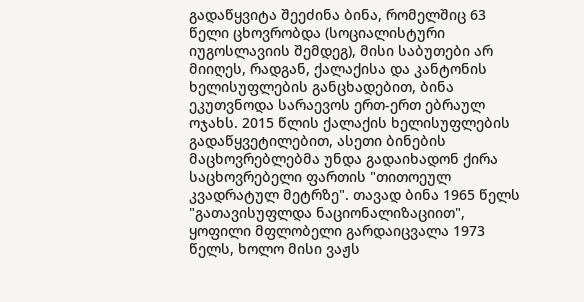გადაწყვიტა შეეძინა ბინა, რომელშიც 63 წელი ცხოვრობდა (სოციალისტური იუგოსლავიის შემდეგ), მისი საბუთები არ მიიღეს, რადგან, ქალაქისა და კანტონის ხელისუფლების განცხადებით, ბინა ეკუთვნოდა სარაევოს ერთ-ერთ ებრაულ ოჯახს. 2015 წლის ქალაქის ხელისუფლების გადაწყვეტილებით, ასეთი ბინების მაცხოვრებლებმა უნდა გადაიხადონ ქირა საცხოვრებელი ფართის "თითოეულ კვადრატულ მეტრზე". თავად ბინა 1965 წელს "გათავისუფლდა ნაციონალიზაციით",  ყოფილი მფლობელი გარდაიცვალა 1973 წელს, ხოლო მისი ვაჟს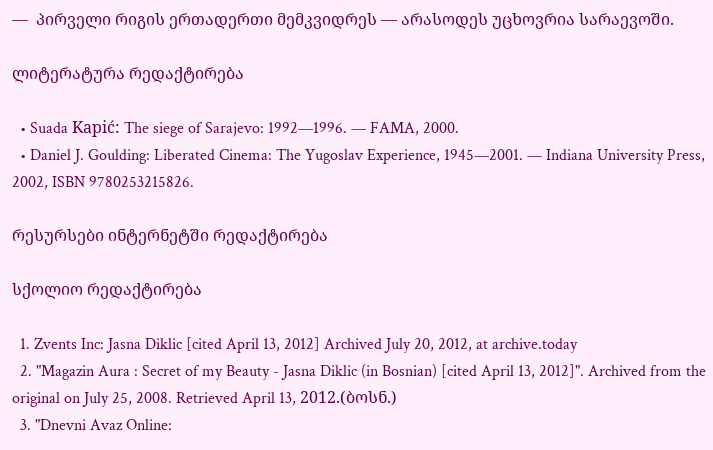—  პირველი რიგის ერთადერთი მემკვიდრეს — არასოდეს უცხოვრია სარაევოში.

ლიტერატურა რედაქტირება

  • Suada Kapić: The siege of Sarajevo: 1992—1996. — FAMA, 2000.
  • Daniel J. Goulding: Liberated Cinema: The Yugoslav Experience, 1945—2001. — Indiana University Press, 2002, ISBN 9780253215826.

რესურსები ინტერნეტში რედაქტირება

სქოლიო რედაქტირება

  1. Zvents Inc: Jasna Diklic [cited April 13, 2012] Archived July 20, 2012, at archive.today
  2. "Magazin Aura : Secret of my Beauty - Jasna Diklic (in Bosnian) [cited April 13, 2012]". Archived from the original on July 25, 2008. Retrieved April 13, 2012.(ბოსნ.)
  3. "Dnevni Avaz Online: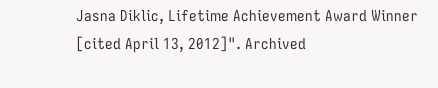Jasna Diklic, Lifetime Achievement Award Winner [cited April 13, 2012]". Archived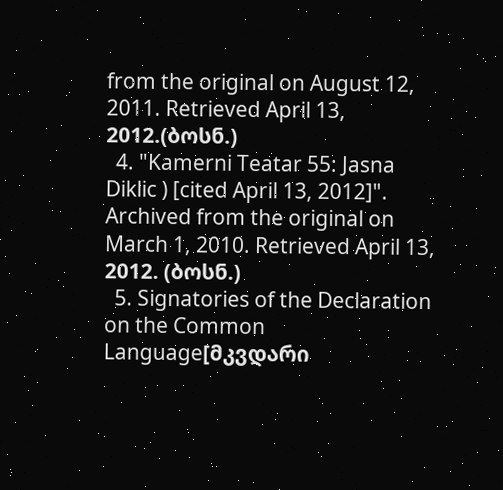from the original on August 12, 2011. Retrieved April 13, 2012.(ბოსნ.)
  4. "Kamerni Teatar 55: Jasna Diklic ) [cited April 13, 2012]". Archived from the original on March 1, 2010. Retrieved April 13, 2012. (ბოსნ.)
  5. Signatories of the Declaration on the Common Language[მკვდარი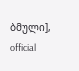ბმული], official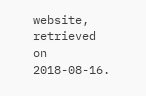website, retrieved on 2018-08-16.